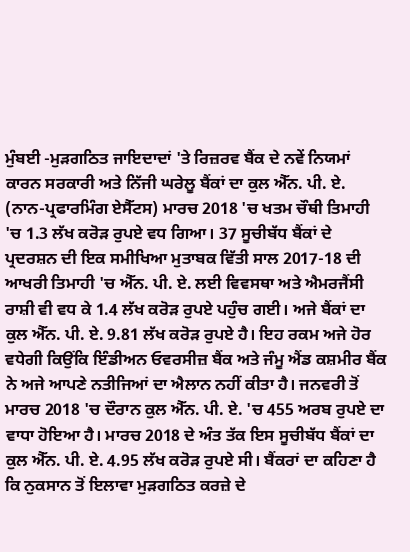ਮੁੰਬਈ -ਮੁੜਗਠਿਤ ਜਾਇਦਾਦਾਂ 'ਤੇ ਰਿਜ਼ਰਵ ਬੈਂਕ ਦੇ ਨਵੇਂ ਨਿਯਮਾਂ ਕਾਰਨ ਸਰਕਾਰੀ ਅਤੇ ਨਿੱਜੀ ਘਰੇਲੂ ਬੈਂਕਾਂ ਦਾ ਕੁਲ ਐੱਨ. ਪੀ. ਏ. (ਨਾਨ-ਪ੍ਰਫਾਰਮਿੰਗ ਏਸੈੱਟਸ) ਮਾਰਚ 2018 'ਚ ਖਤਮ ਚੌਥੀ ਤਿਮਾਹੀ 'ਚ 1.3 ਲੱਖ ਕਰੋੜ ਰੁਪਏ ਵਧ ਗਿਆ। 37 ਸੂਚੀਬੱਧ ਬੈਂਕਾਂ ਦੇ ਪ੍ਰਦਰਸ਼ਨ ਦੀ ਇਕ ਸਮੀਖਿਆ ਮੁਤਾਬਕ ਵਿੱਤੀ ਸਾਲ 2017-18 ਦੀ ਆਖਰੀ ਤਿਮਾਹੀ 'ਚ ਐੱਨ. ਪੀ. ਏ. ਲਈ ਵਿਵਸਥਾ ਅਤੇ ਐਮਰਜੈਂਸੀ ਰਾਸ਼ੀ ਵੀ ਵਧ ਕੇ 1.4 ਲੱਖ ਕਰੋੜ ਰੁਪਏ ਪਹੁੰਚ ਗਈ। ਅਜੇ ਬੈਂਕਾਂ ਦਾ ਕੁਲ ਐੱਨ. ਪੀ. ਏ. 9.81 ਲੱਖ ਕਰੋੜ ਰੁਪਏ ਹੈ। ਇਹ ਰਕਮ ਅਜੇ ਹੋਰ ਵਧੇਗੀ ਕਿਉਂਕਿ ਇੰਡੀਅਨ ਓਵਰਸੀਜ਼ ਬੈਂਕ ਅਤੇ ਜੰਮੂ ਐਂਡ ਕਸ਼ਮੀਰ ਬੈਂਕ ਨੇ ਅਜੇ ਆਪਣੇ ਨਤੀਜਿਆਂ ਦਾ ਐਲਾਨ ਨਹੀਂ ਕੀਤਾ ਹੈ। ਜਨਵਰੀ ਤੋਂ ਮਾਰਚ 2018 'ਚ ਦੌਰਾਨ ਕੁਲ ਐੱਨ. ਪੀ. ਏ. 'ਚ 455 ਅਰਬ ਰੁਪਏ ਦਾ ਵਾਧਾ ਹੋਇਆ ਹੈ। ਮਾਰਚ 2018 ਦੇ ਅੰਤ ਤੱਕ ਇਸ ਸੂਚੀਬੱਧ ਬੈਂਕਾਂ ਦਾ ਕੁਲ ਐੱਨ. ਪੀ. ਏ. 4.95 ਲੱਖ ਕਰੋੜ ਰੁਪਏ ਸੀ। ਬੈਂਕਰਾਂ ਦਾ ਕਹਿਣਾ ਹੈ ਕਿ ਨੁਕਸਾਨ ਤੋਂ ਇਲਾਵਾ ਮੁੜਗਠਿਤ ਕਰਜ਼ੇ ਦੇ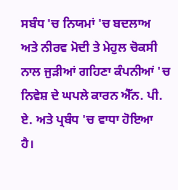ਸਬੰਧ 'ਚ ਨਿਯਮਾਂ 'ਚ ਬਦਲਾਅ ਅਤੇ ਨੀਰਵ ਮੋਦੀ ਤੇ ਮੇਹੁਲ ਚੋਕਸੀ ਨਾਲ ਜੁੜੀਆਂ ਗਹਿਣਾ ਕੰਪਨੀਆਂ 'ਚ ਨਿਵੇਸ਼ ਦੇ ਘਪਲੇ ਕਾਰਨ ਐੱਨ. ਪੀ. ਏ. ਅਤੇ ਪ੍ਰਬੰਧ 'ਚ ਵਾਧਾ ਹੋਇਆ ਹੈ।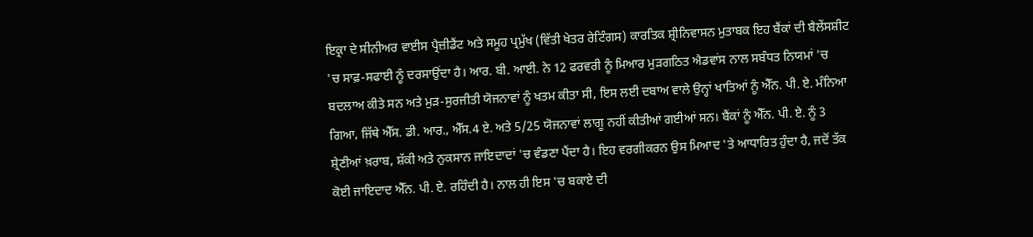ਇਕ੍ਰਾ ਦੇ ਸੀਨੀਅਰ ਵਾਈਸ ਪ੍ਰੈਜ਼ੀਡੈਂਟ ਅਤੇ ਸਮੂਹ ਪ੍ਰਮੁੱਖ (ਵਿੱਤੀ ਖੇਤਰ ਰੇਟਿੰਗਸ) ਕਾਰਤਿਕ ਸ਼੍ਰੀਨਿਵਾਸਨ ਮੁਤਾਬਕ ਇਹ ਬੈਂਕਾਂ ਦੀ ਬੈਲੇਂਸਸ਼ੀਟ 'ਚ ਸਾਫ਼-ਸਫਾਈ ਨੂੰ ਦਰਸਾਉਂਦਾ ਹੈ। ਆਰ. ਬੀ. ਆਈ. ਨੇ 12 ਫਰਵਰੀ ਨੂੰ ਮਿਆਰ ਮੁੜਗਠਿਤ ਐਡਵਾਂਸ ਨਾਲ ਸਬੰਧਤ ਨਿਯਮਾਂ 'ਚ ਬਦਲਾਅ ਕੀਤੇ ਸਨ ਅਤੇ ਮੁੜ-ਸੁਰਜੀਤੀ ਯੋਜਨਾਵਾਂ ਨੂੰ ਖਤਮ ਕੀਤਾ ਸੀ, ਇਸ ਲਈ ਦਬਾਅ ਵਾਲੇ ਉਨ੍ਹਾਂ ਖਾਤਿਆਂ ਨੂੰ ਐੱਨ. ਪੀ. ਏ. ਮੰਨਿਆ ਗਿਆ, ਜਿੱਥੇ ਐੱਸ. ਡੀ. ਆਰ., ਐੱਸ.4 ਏ. ਅਤੇ 5/25 ਯੋਜਨਾਵਾਂ ਲਾਗੂ ਨਹੀਂ ਕੀਤੀਆਂ ਗਈਆਂ ਸਨ। ਬੈਂਕਾਂ ਨੂੰ ਐੱਨ. ਪੀ. ਏ. ਨੂੰ 3 ਸ਼੍ਰੇਣੀਆਂ ਖ਼ਰਾਬ, ਸ਼ੱਕੀ ਅਤੇ ਨੁਕਸਾਨ ਜਾਇਦਾਦਾਂ 'ਚ ਵੰਡਣਾ ਪੈਂਦਾ ਹੈ। ਇਹ ਵਰਗੀਕਰਨ ਉਸ ਮਿਆਦ 'ਤੇ ਆਧਾਰਿਤ ਹੁੰਦਾ ਹੈ, ਜਦੋਂ ਤੱਕ ਕੋਈ ਜਾਇਦਾਦ ਐੱਨ. ਪੀ. ਏ. ਰਹਿੰਦੀ ਹੈ। ਨਾਲ ਹੀ ਇਸ 'ਚ ਬਕਾਏ ਦੀ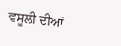ਵਸੂਲੀ ਦੀਆਂ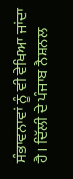ਸੰਭਾਵਨਾਵਾਂ ਨੂੰ ਵੀ ਵੇਖਿਆ ਜਾਂਦਾ ਹੈ। ਦਿੱਲੀ ਦੇ ਪੰਜਾਬ ਨੈਸ਼ਨਲ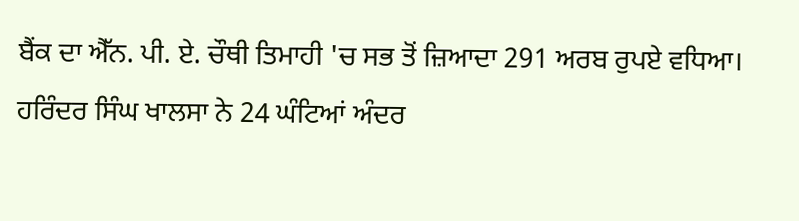ਬੈਂਕ ਦਾ ਐੱਨ. ਪੀ. ਏ. ਚੌਥੀ ਤਿਮਾਹੀ 'ਚ ਸਭ ਤੋਂ ਜ਼ਿਆਦਾ 291 ਅਰਬ ਰੁਪਏ ਵਧਿਆ।
ਹਰਿੰਦਰ ਸਿੰਘ ਖਾਲਸਾ ਨੇ 24 ਘੰਟਿਆਂ ਅੰਦਰ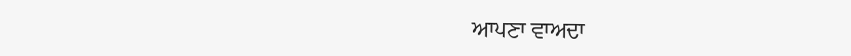ਆਪਣਾ ਵਾਅਦਾ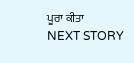ਪੂਰਾ ਕੀਤਾ
NEXT STORY